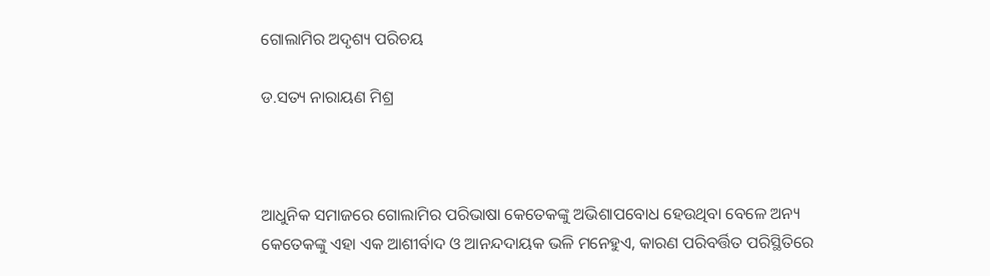ଗୋଲାମିର ଅଦୃଶ୍ୟ ପରିଚୟ

ଡ.ସତ୍ୟ ନାରାୟଣ ମିଶ୍ର



ଆଧୁନିକ ସମାଜରେ ଗୋଲାମିର ପରିଭାଷା କେତେକଙ୍କୁ ଅଭିଶାପବୋଧ ହେଉଥିବା ବେଳେ ଅନ୍ୟ କେତେକଙ୍କୁ ଏହା ଏକ ଆଶୀର୍ବାଦ ଓ ଆନନ୍ଦଦାୟକ ଭଳି ମନେହୁଏ, କାରଣ ପରିବର୍ତ୍ତିତ ପରିସ୍ଥିତିରେ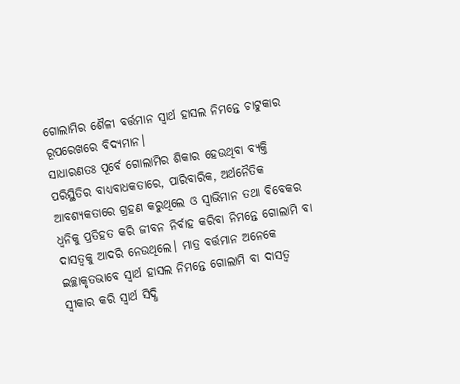ଗୋଲାମିର ଶୈଳୀ ବର୍ତ୍ତମାନ ସ୍ବାର୍ଥ ହାସଲ ନିମନ୍ତେ ଚାଟୁକାର ରୂପରେଖରେ ବିଦ୍ୟମାନ।
ସାଧାରଣତଃ ପୂର୍ବେ ଗୋଲାମିର ଶିକାର ହେଉଥିବା ବ୍ୟକ୍ତି ପରିସ୍ଥିତିର ବାଧ୍ୟବାଧକତାରେ, ପାରିବାରିକ, ଅର୍ଥନୈତିକ ଆବଶ୍ୟକତାରେ ଗ୍ରହଣ କରୁଥିଲେ ଓ ସ୍ବାଭିମାନ ତଥା ବିବେକର ଧ୍ୱନିକୁ ପ୍ରତିହତ କରି ଜୀବନ ନିର୍ବାହ କରିବା ନିମନ୍ତେ ଗୋଲାମି ବା ଦାସତ୍ୱକୁ ଆଦରି ନେଉଥିଲେ। ମାତ୍ର ବର୍ତ୍ତମାନ ଅନେକେ ଇଚ୍ଛାକୃତଭାବେ ସ୍ବାର୍ଥ ହାସଲ ନିମନ୍ତେ ଗୋଲାମି ବା ଦାସତ୍ୱ ସ୍ବୀକାର କରି ସ୍ବାର୍ଥ ସିଦ୍ଧି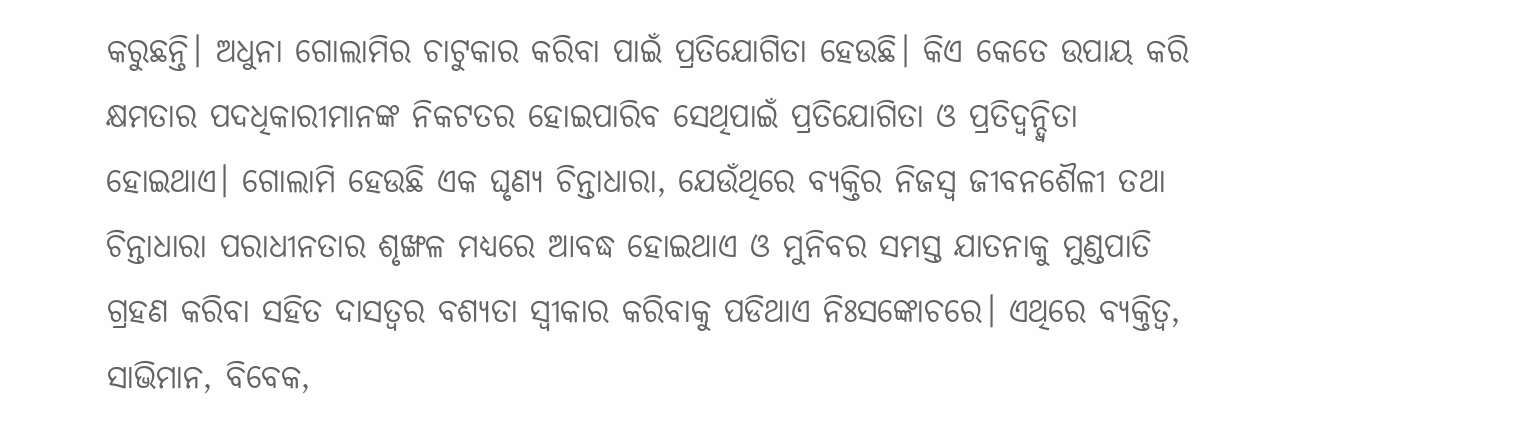କରୁଛନ୍ତି। ଅଧୁନା ଗୋଲାମିର ଚାଟୁକାର କରିବା ପାଇଁ ପ୍ରତିଯୋଗିତା ହେଉଛି। କିଏ କେତେ ଉପାୟ କରି କ୍ଷମତାର ପଦଧିକାରୀମାନଙ୍କ ନିକଟତର ହୋଇପାରିବ ସେଥିପାଇଁ ପ୍ରତିଯୋଗିତା ଓ ପ୍ରତିଦ୍ୱନ୍ଦ୍ୱିତା ହୋଇଥାଏ। ଗୋଲାମି ହେଉଛି ଏକ ଘୃଣ୍ୟ ଚିନ୍ତାଧାରା, ଯେଉଁଥିରେ ବ୍ୟକ୍ତିର ନିଜସ୍ବ ଜୀବନଶୈଳୀ ତଥା ଚିନ୍ତାଧାରା ପରାଧୀନତାର ଶୃଙ୍ଖଳ ମଧ୍ୟରେ ଆବଦ୍ଧ ହୋଇଥାଏ ଓ ମୁନିବର ସମସ୍ତ ଯାତନାକୁ ମୁଣ୍ଡପାତି ଗ୍ରହଣ କରିବା ସହିତ ଦାସତ୍ୱର ବଶ୍ୟତା ସ୍ବୀକାର କରିବାକୁ ପଡିଥାଏ ନିଃସଙ୍କୋଚରେ। ଏଥିରେ ବ୍ୟକ୍ତିତ୍ୱ, ସାଭିମାନ, ବିବେକ,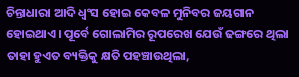ଚିନ୍ତାଧାରା ଆଦି ଧ୍ୱଂସ ହୋଇ କେବଳ ମୁନିବର ଜୟଗାନ ହୋଇଥାଏ। ପୂର୍ବେ ଗୋଲାମିର ରୂପରେଖ ଯେଉଁ ଢଙ୍ଗରେ ଥିଲା ତାହା ହୁଏତ ବ୍ୟକ୍ତିକୁ କ୍ଷତି ପହଞ୍ଚାଉଥିଲା,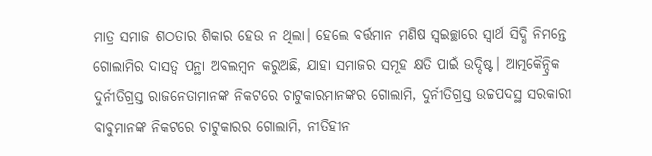ମାତ୍ର ସମାଜ ଶଠତାର ଶିକାର ହେଉ ନ ଥିଲା। ହେଲେ ବର୍ତ୍ତମାନ ମଣିଷ ସ୍ବଇଚ୍ଛାରେ ସ୍ବାର୍ଥ ସିଦ୍ଧି ନିମନ୍ତେ ଗୋଲାମିର ଦାସତ୍ୱ ପନ୍ଥା ଅବଲମ୍ବନ କରୁଅଛି, ଯାହା ସମାଜର ସମୂହ କ୍ଷତି ପାଇଁ ଉଦ୍ଦିଷ୍ଟ। ଆତ୍ମକୈନ୍ଦ୍ରିକ ଦୁର୍ନୀତିଗ୍ରସ୍ତ ରାଜନେତାମାନଙ୍କ ନିକଟରେ ଚାଟୁକାରମାନଙ୍କର ଗୋଲାମି, ଦୁର୍ନୀତିଗ୍ରସ୍ତ ଉଚ୍ଚପଦସ୍ଥ ସରକାରୀ ବାବୁମାନଙ୍କ ନିକଟରେ ଚାଟୁକାରର ଗୋଲାମି, ନୀତିହୀନ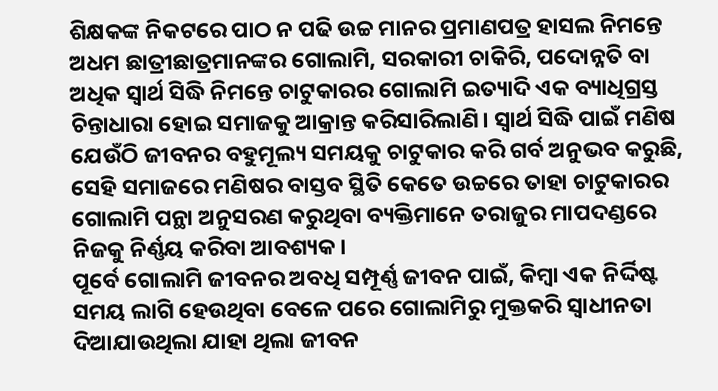ଶିକ୍ଷକଙ୍କ ନିକଟରେ ପାଠ ନ ପଢି ଉଚ୍ଚ ମାନର ପ୍ରମାଣପତ୍ର ହାସଲ ନିମନ୍ତେ ଅଧମ ଛାତ୍ରୀଛାତ୍ରମାନଙ୍କର ଗୋଲାମି, ସରକାରୀ ଚାକିରି, ପଦୋନ୍ନତି ବା ଅଧିକ ସ୍ବାର୍ଥ ସିଦ୍ଧି ନିମନ୍ତେ ଚାଟୁକାରର ଗୋଲାମି ଇତ୍ୟାଦି ଏକ ବ୍ୟାଧିଗ୍ରସ୍ତ ଚିନ୍ତାଧାରା ହୋଇ ସମାଜକୁ ଆକ୍ରାନ୍ତ କରିସାରିଲାଣି। ସ୍ବାର୍ଥ ସିଦ୍ଧି ପାଇଁ ମଣିଷ ଯେଉଁଠି ଜୀବନର ବହୁମୂଲ୍ୟ ସମୟକୁ ଚାଟୁକାର କରି ଗର୍ବ ଅନୁଭବ କରୁଛି, ସେହି ସମାଜରେ ମଣିଷର ବାସ୍ତବ ସ୍ଥିତି କେତେ ଉଚ୍ଚରେ ତାହା ଚାଟୁକାରର ଗୋଲାମି ପନ୍ଥା ଅନୁସରଣ କରୁଥିବା ବ୍ୟକ୍ତିମାନେ ତରାଜୁର ମାପଦଣ୍ଡରେ ନିଜକୁ ନିର୍ଣ୍ଣୟ କରିବା ଆବଶ୍ୟକ।
ପୂର୍ବେ ଗୋଲାମି ଜୀବନର ଅବଧି ସମ୍ପୂର୍ଣ୍ଣ ଜୀବନ ପାଇଁ, କିମ୍ବା ଏକ ନିର୍ଦ୍ଦିଷ୍ଟ ସମୟ ଲାଗି ହେଉଥିବା ବେଳେ ପରେ ଗୋଲାମିରୁ ମୁକ୍ତକରି ସ୍ବାଧୀନତା ଦିଆଯାଉଥିଲା ଯାହା ଥିଲା ଜୀବନ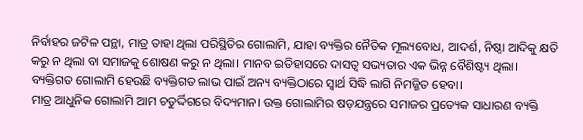ନିର୍ବାହର ଜଟିଳ ପନ୍ଥା, ମାତ୍ର ତାହା ଥିଲା ପରିସ୍ଥିତିର ଗୋଲାମି, ଯାହା ବ୍ୟକ୍ତିର ନୈତିକ ମୂଲ୍ୟବୋଧ, ଆଦର୍ଶ, ନିଷ୍ଠା ଆଦିକୁ କ୍ଷତି କରୁ ନ ଥିଲା ବା ସମାଜକୁ ଶୋଷଣ କରୁ ନ ଥିଲା। ମାନବ ଇତିହାସରେ ଦାସତ୍ୱ ସଭ୍ୟତାର ଏକ ଭିନ୍ନ ବୈଶିଷ୍ଟ୍ୟ ଥିଲା। ବ୍ୟକ୍ତିଗତ ଗୋଲାମି ହେଉଛି ବ୍ୟକ୍ତିଗତ ଲାଭ ପାଇଁ ଅନ୍ୟ ବ୍ୟକ୍ତିଠାରେ ସ୍ବାର୍ଥ ସିଦ୍ଧି ଲାଗି ନିମଜ୍ଜିତ ହେବା।
ମାତ୍ର ଆଧୁନିକ ଗୋଲାମି ଆମ ଚତୁର୍ଦ୍ଦିଗରେ ବିଦ୍ୟମାନ। ଉକ୍ତ ଗୋଲାମିର ଷଡ଼ଯନ୍ତ୍ରରେ ସମାଜର ପ୍ରତ୍ୟେକ ସାଧାରଣ ବ୍ୟକ୍ତି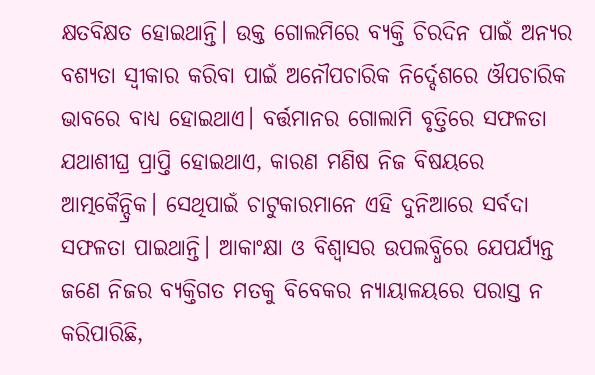କ୍ଷତବିକ୍ଷତ ହୋଇଥାନ୍ତି। ଉକ୍ତ ଗୋଲମିରେ ବ୍ୟକ୍ତି ଚିରଦିନ ପାଇଁ ଅନ୍ୟର ବଶ୍ୟତା ସ୍ବୀକାର କରିବା ପାଇଁ ଅନୌପଚାରିକ ନିର୍ଦ୍ଦେଶରେ ଔପଚାରିକ ଭାବରେ ବାଧ୍ୟ ହୋଇଥାଏ। ବର୍ତ୍ତମାନର ଗୋଲାମି ବୃତ୍ତିରେ ସଫଳତା ଯଥାଶୀଘ୍ର ପ୍ରାପ୍ତି ହୋଇଥାଏ, କାରଣ ମଣିଷ ନିଜ ବିଷୟରେ ଆତ୍ମକୈନ୍ଦ୍ରିକ। ସେଥିପାଇଁ ଚାଟୁକାରମାନେ ଏହି ଦୁନିଆରେ ସର୍ବଦା ସଫଳତା ପାଇଥାନ୍ତି। ଆକାଂକ୍ଷା ଓ ବିଶ୍ୱାସର ଉପଲବ୍ଧିରେ ଯେପର୍ଯ୍ୟନ୍ତ ଜଣେ ନିଜର ବ୍ୟକ୍ତିଗତ ମତକୁ ବିବେକର ନ୍ୟାୟାଳୟରେ ପରାସ୍ତ ନ କରିପାରିଛି,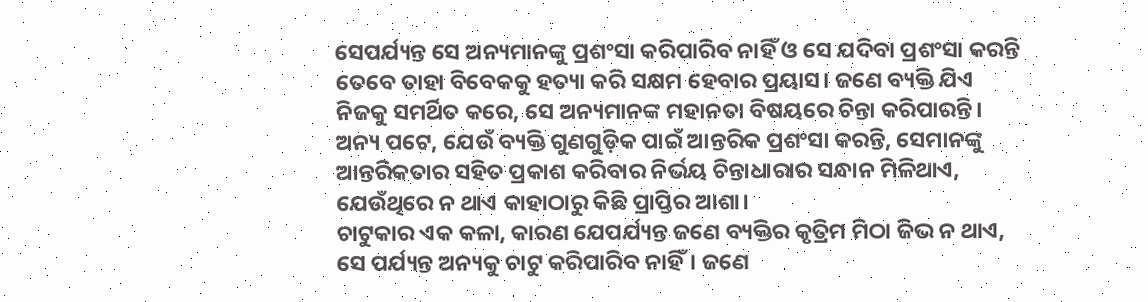ସେପର୍ଯ୍ୟନ୍ତ ସେ ଅନ୍ୟମାନଙ୍କୁ ପ୍ରଶଂସା କରିପାରିବ ନାହିଁ ଓ ସେ ଯଦିବା ପ୍ରଶଂସା କରନ୍ତି ତେବେ ତାହା ବିବେକକୁ ହତ୍ୟା କରି ସକ୍ଷମ ହେବାର ପ୍ରୟାସ। ଜଣେ ବ୍ୟକ୍ତି ଯିଏ ନିଜକୁ ସମର୍ଥିତ କରେ, ସେ ଅନ୍ୟମାନଙ୍କ ମହାନତା ବିଷୟରେ ଚିନ୍ତା କରିପାରନ୍ତି। ଅନ୍ୟ ପଟେ, ଯେଉଁ ବ୍ୟକ୍ତି ଗୁଣଗୁଡ଼ିକ ପାଇଁ ଆନ୍ତରିକ ପ୍ରଶଂସା କରନ୍ତି, ସେମାନଙ୍କୁ ଆନ୍ତରିକତାର ସହିତ ପ୍ରକାଶ କରିବାର ନିର୍ଭୟ ଚିନ୍ତାଧାରାର ସନ୍ଧାନ ମିଳିଥାଏ, ଯେଉଁଥିରେ ନ ଥାଏ କାହାଠାରୁ କିଛି ପ୍ରାପ୍ତିର ଆଶା।
ଚାଟୁକାର ଏକ କଳା, କାରଣ ଯେପର୍ଯ୍ୟନ୍ତ ଜଣେ ବ୍ୟକ୍ତିର କୃତ୍ରିମ ମିଠା ଜିଭ ନ ଥାଏ, ସେ ପର୍ଯ୍ୟନ୍ତ ଅନ୍ୟକୁ ଚାଟୁ କରିପାରିବ ନାହିଁ। ଜଣେ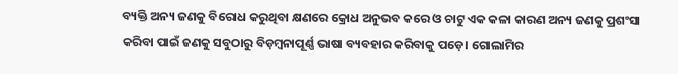ବ୍ୟକ୍ତି ଅନ୍ୟ ଜଣକୁ ବିରୋଧ କରୁଥିବା କ୍ଷଣରେ କ୍ରୋଧ ଅନୁଭବ କରେ ଓ ଚାଟୁ ଏକ କଳା କାରଣ ଅନ୍ୟ ଜଣକୁ ପ୍ରଶଂସା କରିବା ପାଇଁ ଜଣକୁ ସବୁଠାରୁ ବିଡ଼ମ୍ବନାପୂର୍ଣ୍ଣ ଭାଷା ବ୍ୟବହାର କରିବାକୁ ପଡ଼େ। ଗୋଲାମିର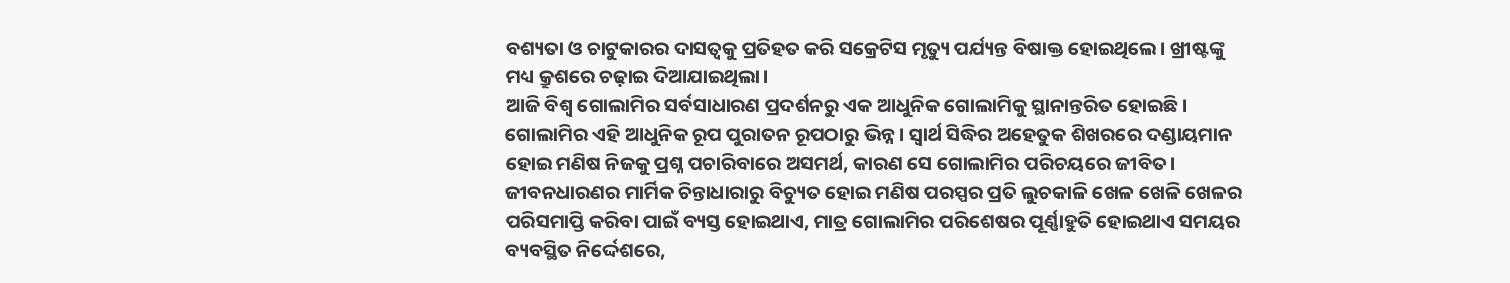ବଶ୍ୟତା ଓ ଚାଟୁକାରର ଦାସତ୍ୱକୁ ପ୍ରତିହତ କରି ସକ୍ରେଟିସ ମୃତ୍ୟୁ ପର୍ଯ୍ୟନ୍ତ ବିଷାକ୍ତ ହୋଇଥିଲେ। ଖ୍ରୀଷ୍ଟଙ୍କୁ ମଧ୍ୟ କ୍ରୁଶରେ ଚଢ଼ାଇ ଦିଆଯାଇଥିଲା।
ଆଜି ବିଶ୍ୱ ଗୋଲାମିର ସର୍ବସାଧାରଣ ପ୍ରଦର୍ଶନରୁ ଏକ ଆଧୁନିକ ଗୋଲାମିକୁ ସ୍ଥାନାନ୍ତରିତ ହୋଇଛି। ଗୋଲାମିର ଏହି ଆଧୁନିକ ରୂପ ପୁରାତନ ରୂପଠାରୁ ଭିନ୍ନ। ସ୍ବାର୍ଥ ସିଦ୍ଧିର ଅହେତୁକ ଶିଖରରେ ଦଣ୍ଡାୟମାନ ହୋଇ ମଣିଷ ନିଜକୁ ପ୍ରଶ୍ନ ପଚାରିବାରେ ଅସମର୍ଥ, କାରଣ ସେ ଗୋଲାମିର ପରିଚୟରେ ଜୀବିତ। ଜୀବନଧାରଣର ମାର୍ମିକ ଚିନ୍ତାଧାରାରୁ ବିଚ୍ୟୁତ ହୋଇ ମଣିଷ ପରସ୍ପର ପ୍ରତି ଲୁଚକାଳି ଖେଳ ଖେଳି ଖେଳର ପରିସମାପ୍ତି କରିବା ପାଇଁ ବ୍ୟସ୍ତ ହୋଇଥାଏ, ମାତ୍ର ଗୋଲାମିର ପରିଶେଷର ପୂର୍ଣ୍ଣାହୁତି ହୋଇଥାଏ ସମୟର ବ୍ୟବସ୍ଥିତ ନିର୍ଦ୍ଦେଶରେ,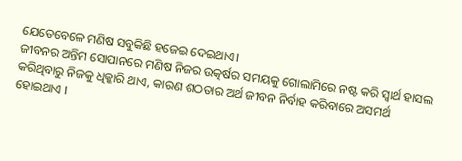ଯେତେବେଳେ ମଣିଷ ସବୁକିଛି ହଜେଇ ଦେଇଥାଏ।
ଜୀବନର ଅନ୍ତିମ ସୋପାନରେ ମଣିଷ ନିଜର ଉତ୍କର୍ଷର ସମୟକୁ ଗୋଲାମିରେ ନଷ୍ଟ କରି ସ୍ବାର୍ଥ ହାସଲ କରିଥିବାରୁ ନିଜକୁ ଧିକ୍କାରି ଥାଏ, କାରଣ ଶଠତାର ଅର୍ଥ ଜୀବନ ନିର୍ବାହ କରିବାରେ ଅସମର୍ଥ ହୋଇଥାଏ ।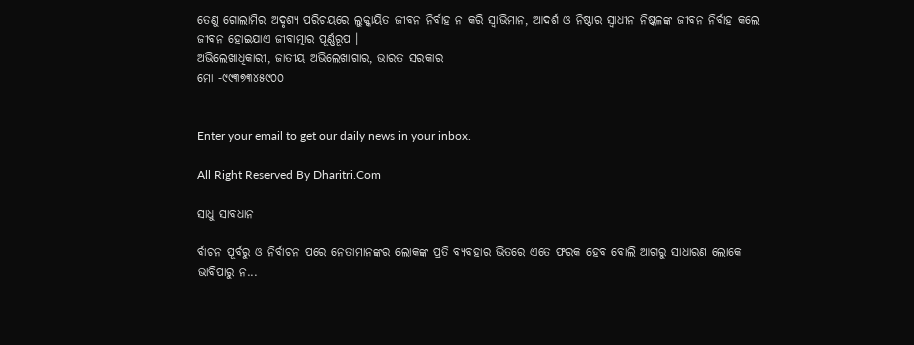ତେଣୁ ଗୋଲାମିର ଅଦୃଶ୍ୟ ପରିଚୟରେ ଲୁକ୍କାୟିତ ଜୀବନ ନିର୍ବାହ ନ କରି ସ୍ବାଭିମାନ, ଆଦର୍ଶ ଓ ନିଷ୍ଠାର ସ୍ବାଧୀନ ନିଷ୍କଳଙ୍କ ଜୀବନ ନିର୍ବାହ କଲେ ଜୀବନ ହୋଇଯାଏ ଜୀବାତ୍ମାର ପୂର୍ଣ୍ଣରୂପ ।
ଅଭିଲେଖାଧିକାରୀ, ଜାତୀୟ ଅଭିଲେଖାଗାର, ଭାରତ ସରକାର
ମୋ -୯୯୩୭୩୪୫୯୦୦


Enter your email to get our daily news in your inbox.

All Right Reserved By Dharitri.Com

ସାଧୁ ସାବଧାନ

ର୍ବାଚନ ପୂର୍ବରୁ ଓ ନିର୍ବାଚନ ପରେ ନେତାମାନଙ୍କର ଲୋକଙ୍କ ପ୍ରତି ବ୍ୟବହାର ଭିତରେ ଏତେ ଫରକ ହେବ ବୋଲି ଆଗରୁ ସାଧାରଣ ଲୋକେ ଭାବିପାରୁ ନ...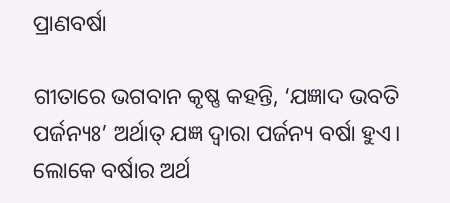ପ୍ରାଣବର୍ଷା

ଗୀତାରେ ଭଗବାନ କୃଷ୍ଣ କହନ୍ତି, ‘ଯଜ୍ଞାଦ ଭବତି ପର୍ଜନ୍ୟଃ’ ଅର୍ଥାତ୍‌ ଯଜ୍ଞ ଦ୍ୱାରା ପର୍ଜନ୍ୟ ବର୍ଷା ହୁଏ। ଲୋକେ ବର୍ଷାର ଅର୍ଥ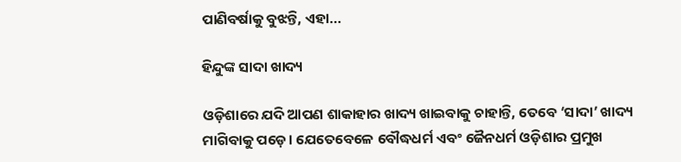ପାଣିବର୍ଷାକୁ ବୁଝନ୍ତି, ଏହା...

ହିନ୍ଦୁଙ୍କ ସାଦା ଖାଦ୍ୟ

ଓଡ଼ିଶାରେ ଯଦି ଆପଣ ଶାକାହାର ଖାଦ୍ୟ ଖାଇବାକୁ ଚାହାନ୍ତି, ତେବେ ‘ସାଦା’ ଖାଦ୍ୟ ମାଗିବାକୁ ପଡ଼େ। ଯେତେବେଳେ ବୌଦ୍ଧଧର୍ମ ଏବଂ ଜୈନଧର୍ମ ଓଡ଼ିଶାର ପ୍ରମୁଖ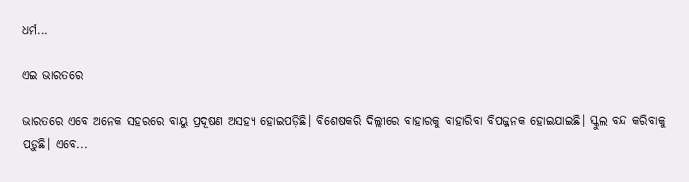ଧର୍ମ...

ଏଇ ଭାରତରେ

ଭାରତରେ ଏବେ ଅନେକ ସହରରେ ବାୟୁ ପ୍ରଦୂଷଣ ଅସହ୍ୟ ହୋଇପଡ଼ିଛି। ବିଶେଷକରି ଦିଲ୍ଲୀରେ ବାହାରକୁ ବାହାରିବା ବିପଜ୍ଜନକ ହୋଇଯାଇଛି। ସ୍କୁଲ ବନ୍ଦ କରିବାକୁ ପଡ଼ୁଛି। ଏବେ...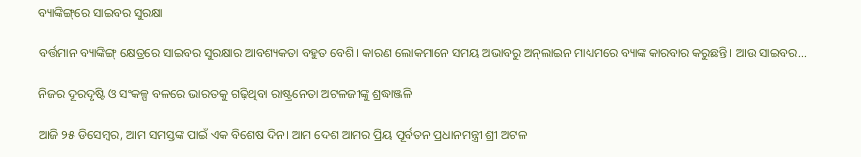ବ୍ୟାଙ୍କିଙ୍ଗ୍‌ରେ ସାଇବର ସୁରକ୍ଷା

ବର୍ତ୍ତମାନ ବ୍ୟାଙ୍କିଙ୍ଗ୍‌ କ୍ଷେତ୍ରରେ ସାଇବର ସୁରକ୍ଷାର ଆବଶ୍ୟକତା ବହୁତ ବେଶି। କାରଣ ଲୋକମାନେ ସମୟ ଅଭାବରୁ ଅନ୍‌ଲାଇନ ମାଧ୍ୟମରେ ବ୍ୟାଙ୍କ କାରବାର କରୁଛନ୍ତି। ଆଉ ସାଇବର...

ନିଜର ଦୂରଦୃଷ୍ଟି ଓ ସଂକଳ୍ପ ବଳରେ ଭାରତକୁ ଗଢ଼ିଥିବା ରାଷ୍ଟ୍ରନେତା ଅଟଳଜୀଙ୍କୁ ଶ୍ରଦ୍ଧାଞ୍ଜଳି

ଆଜି ୨୫ ଡିସେମ୍ବର, ଆମ ସମସ୍ତଙ୍କ ପାଇଁ ଏକ ବିଶେଷ ଦିନ। ଆମ ଦେଶ ଆମର ପ୍ରିୟ ପୂର୍ବତନ ପ୍ରଧାନମନ୍ତ୍ରୀ ଶ୍ରୀ ଅଟଳ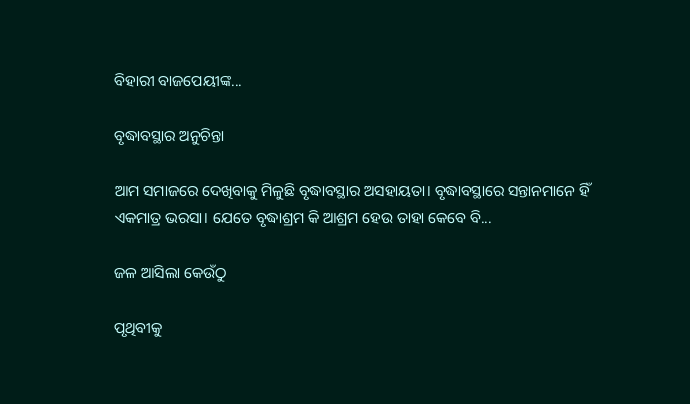ବିହାରୀ ବାଜପେୟୀଙ୍କ...

ବୃଦ୍ଧାବସ୍ଥାର ଅନୁଚିନ୍ତା

ଆମ ସମାଜରେ ଦେଖିବାକୁ ମିଳୁଛି ବୃଦ୍ଧାବସ୍ଥାର ଅସହାୟତା। ବୃଦ୍ଧାବସ୍ଥାରେ ସନ୍ତାନମାନେ ହିଁ ଏକମାତ୍ର ଭରସା। ଯେତେ ବୃଦ୍ଧାଶ୍ରମ କି ଆଶ୍ରମ ହେଉ ତାହା କେବେ ବି...

ଜଳ ଆସିଲା କେଉଁଠୁ

ପୃଥିବୀକୁ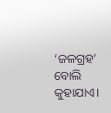‘ଜଳଗ୍ରହ’ ବୋଲି କୁହାଯାଏ।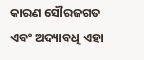କାରଣ ସୌରଜଗତ ଏବଂ ଅଦ୍ୟାବଧି ଏହା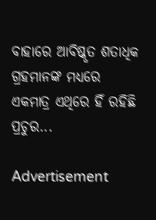ବାହାରେ ଆବିଷ୍କୃତ ଶତାଧିକ ଗ୍ରହମାନଙ୍କ ମଧ୍ୟରେ ଏକମାତ୍ର ଏଥିରେ ହିଁ ରହିଛି ପ୍ରଚୁର...

Advertisement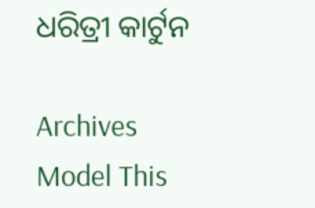ଧରିତ୍ରୀ କାର୍ଟୁନ

Archives
Model This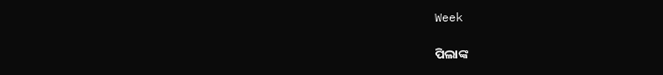Week

ପିଲାଙ୍କ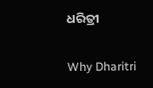ଧରିତ୍ରୀ

Why Dharitri